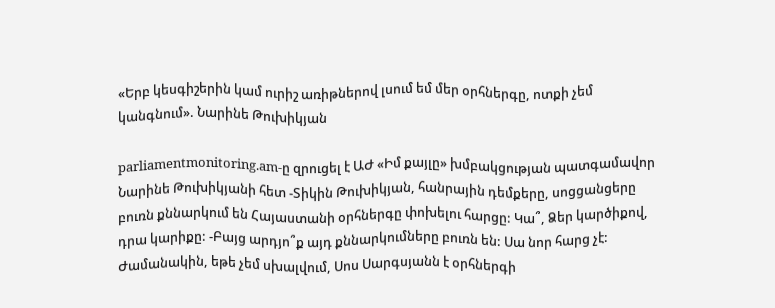«Երբ կեսգիշերին կամ ուրիշ առիթներով լսում եմ մեր օրհներգը, ոտքի չեմ կանգնում». Նարինե Թուխիկյան

parliamentmonitoring.am-ը զրուցել է ԱԺ «Իմ քայլը» խմբակցության պատգամավոր Նարինե Թուխիկյանի հետ -Տիկին Թուխիկյան, հանրային դեմքերը, սոցցանցերը բուռն քննարկում են Հայաստանի օրհներգը փոխելու հարցը: Կա՞, Ձեր կարծիքով, դրա կարիքը: -Բայց արդյո՞ք այդ քննարկումները բուռն են: Սա նոր հարց չէ: Ժամանակին, եթե չեմ սխալվում, Սոս Սարգսյանն է օրհներգի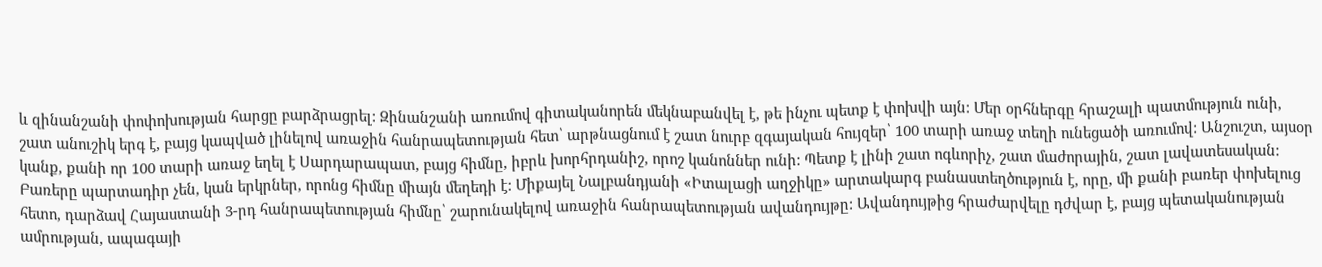և զինանշանի փոփոխության հարցը բարձրացրել: Զինանշանի առումով գիտականորեն մեկնաբանվել է, թե ինչու պետք է փոխվի այն: Մեր օրհներգը հրաշալի պատմություն ունի, շատ անուշիկ երգ է, բայց կապված լինելով առաջին հանրապետության հետ՝ արթնացնում է շատ նուրբ զգայական հույզեր՝ 100 տարի առաջ տեղի ունեցածի առումով: Անշուշտ, այսօր կանք, քանի որ 100 տարի առաջ եղել է Սարդարապատ, բայց հիմնը, իբրև խորհրդանիշ, որոշ կանոններ ունի: Պետք է լինի շատ ոգևորիչ, շատ մաժորային, շատ լավատեսական: Բառերը պարտադիր չեն, կան երկրներ, որոնց հիմնը միայն մեղեդի է: Միքայել Նալբանդյանի «Իտալացի աղջիկը» արտակարգ բանաստեղծություն է, որը, մի քանի բառեր փոխելուց հետո, դարձավ Հայաստանի 3-րդ հանրապետության հիմնը՝ շարունակելով առաջին հանրապետության ավանդույթը: Ավանդույթից հրաժարվելը դժվար է, բայց պետականության ամրության, ապագայի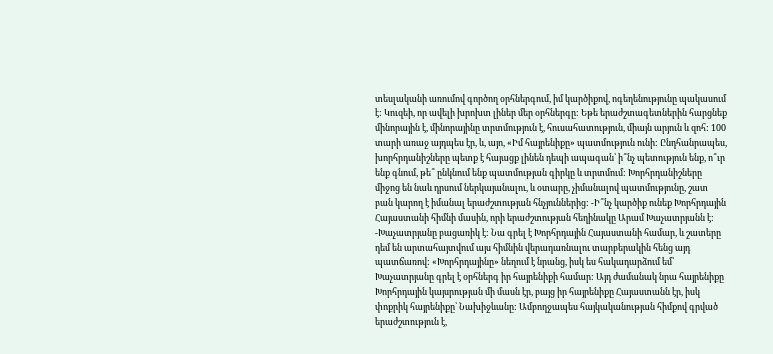տեսլականի առումով գործող օրհներգում, իմ կարծիքով, ոգեղենությունը պակասում է: Կուզեի, որ ավելի խրոխտ լիներ մեր օրհներգը: Եթե երաժշտագետներին հարցնեք մինորային է, մինորայինը տրտմություն է, հուսահատություն, միայն արյուն և զոհ: 100 տարի առաջ այդպես էր, և, այո, «Իմ հայրենիքը» պատմություն ունի: Ընդհանրապես, խորհրդանիշները պետք է հայացք լինեն դեպի ապագան՝ ի՞նչ պետություն ենք, ո՞ւր ենք գնում, թե՞ ընկնում ենք պատմության գիրկը և տրտմում: Խորհրդանիշները միջոց են նաև դրսում ներկայանալու, և օտարը, չիմանալով պատմությունը, շատ բան կարող է իմանալ երաժշտության հնչյուններից: -Ի՞նչ կարծիք ունեք Խորհրդային Հայաստանի հիմնի մասին, որի երաժշտության հեղինակը Արամ Խաչատրյանն է: -Խաչատրյանը բացառիկ է: Նա գրել է Խորհրդային Հայաստանի համար, և շատերը դեմ են արտահայտվում այս հիմնին վերադառնալու տարբերակին հենց այդ պատճառով: «Խորհրդայինը» նեղում է նրանց, իսկ ես հակադարձում եմ՝ Խաչատրյանը գրել է օրհներգ իր հայրենիքի համար: Այդ ժամանակ նրա հայրենիքը Խորհրդային կայսրության մի մասն էր, բայց իր հայրենիքը Հայաստանն էր, իսկ փոքրիկ հայրենիքը՝ Նախիջևանը: Ամբողջապես հայկականության հիմքով գրված երաժշտություն է,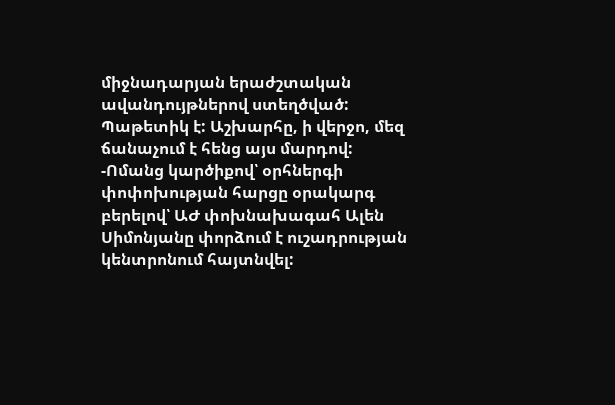միջնադարյան երաժշտական ավանդույթներով ստեղծված: Պաթետիկ է: Աշխարհը, ի վերջո, մեզ ճանաչում է հենց այս մարդով: -Ոմանց կարծիքով՝ օրհներգի փոփոխության հարցը օրակարգ բերելով՝ ԱԺ փոխնախագահ Ալեն Սիմոնյանը փորձում է ուշադրության կենտրոնում հայտնվել: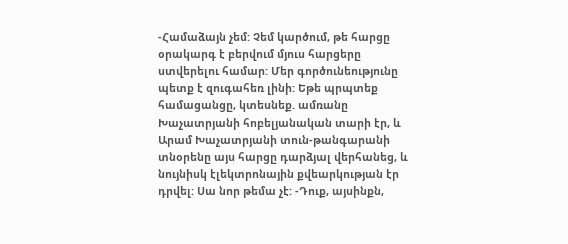-Համաձայն չեմ: Չեմ կարծում, թե հարցը օրակարգ է բերվում մյուս հարցերը ստվերելու համար: Մեր գործունեությունը պետք է զուգահեռ լինի: Եթե պրպտեք համացանցը, կտեսնեք. ամռանը Խաչատրյանի հոբելյանական տարի էր, և Արամ Խաչատրյանի տուն-թանգարանի տնօրենը այս հարցը դարձյալ վերհանեց, և նույնիսկ էլեկտրոնային քվեարկության էր դրվել: Սա նոր թեմա չէ: -Դուք, այսինքն,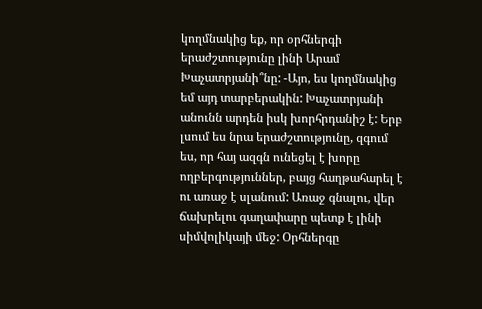կողմնակից եք, որ օրհներգի երաժշտությունը լինի Արամ Խաչատրյանի՞նը: -Այո, ես կողմնակից եմ այդ տարբերակին: Խաչատրյանի անունն արդեն իսկ խորհրդանիշ է: Երբ լսում ես նրա երաժշտությունը, զգում ես, որ հայ ազգն ունեցել է խորը ողբերգություններ, բայց հաղթահարել է ու առաջ է սլանում: Առաջ գնալու, վեր ճախրելու գաղափարը պետք է լինի սիմվոլիկայի մեջ: Օրհներգը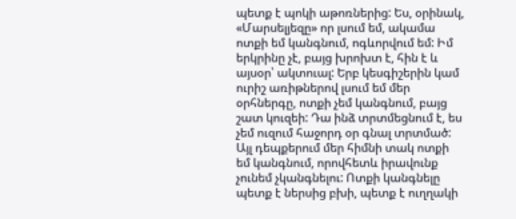պետք է պոկի աթոռներից: Ես, օրինակ, «Մարսելյեզը» որ լսում եմ, ակամա ոտքի եմ կանգնում, ոգևորվում եմ: Իմ երկրինը չէ, բայց խրոխտ է, հին է և այսօր՝ ակտուալ: Երբ կեսգիշերին կամ ուրիշ առիթներով լսում եմ մեր օրհներգը, ոտքի չեմ կանգնում, բայց շատ կուզեի: Դա ինձ տրտմեցնում է, ես չեմ ուզում հաջորդ օր գնալ տրտմած: Այլ դեպքերում մեր հիմնի տակ ոտքի եմ կանգնում, որովհետև իրավունք չունեմ չկանգնելու: Ոտքի կանգնելը պետք է ներսից բխի, պետք է ուղղակի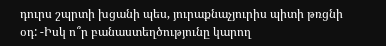դուրս շպրտի խցանի պես, յուրաքնաչյուրիս պիտի թռցնի օդ: -Իսկ ո՞ր բանաստեղծությունը կարող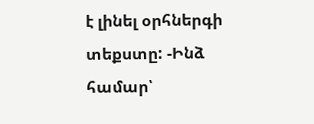է լինել օրհներգի տեքստը: -Ինձ համար՝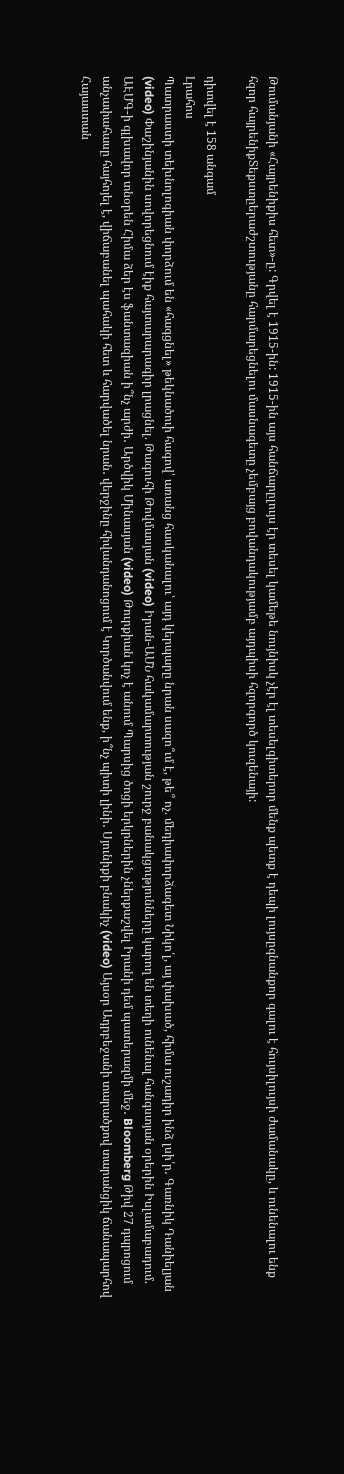Թումանյանի «Հայրենիքիս հետ»-ը: Գրվել է 1915-ին: 1915-ին այս հանճարըլույս էր տեսել կամեթե նույնիսկ չէր էլ տեսելգիտերոր մենք պետք է դեպի լույսըգնանքոր գալու է հույսիլույսի ժամանակը, և ունենալու ենք հզոր հայրենիքՏեքստըերաժշտությանը հարմարեցնելու մասնագետը չեմբայց բովանդակությամբ այդպիսի հզորգործ կուզենայի:

դիտվել է 158 անգամ
Լրահոս
Պատրաստի տեխնոլոգիան փորձում են «հագցնել» թեկնածուի հագով՝ առանց հասկանալու՝ այդ կերպարը նրան սազո՞ւմ է, թե՞ ոչ. մեդիափորձագետ Նիկո՛լ, այ փախած, հիմա ուշադիր ինձ լսի՛ր․ Գառնիկ Դանիելյան (video) Փաշինյանին սովորեցնում էիք հայտարարագիր լրացնել. Թագուհի Թովմասյան (video) Իրան-ԱՄՆ հակամարտության շուրջ բանակցությունները կարող են տեղի ունենալ հանգստյան օրերին Իսլամաբադում. ԱԷՄԳ-ի գլխավոր տնօրեն Հիմա ձեր էս ֆանտազիան ի՞նչ արժի․ Արծվիկ Մինասյան (video) Թուրքիան կոչ է անում Պարսից ծոցի երկրներին չներքաշվել Իրանի դեմ պատերազմի մեջ․ Bloomberg Թիվ 27 դպրոցում անչափահասը հայհոյել է, վիճաբանել պահակի հետ և հարվածել նրան․ վերջինը հիվանդանոցում է Կործանվում ենք, ի՞նչ պիտի լինի․ Սյունիքի բնակիչ (video) Այսօր Ադրբեջանի տարածքով տարանցիկ ճանապարհով Հայաստան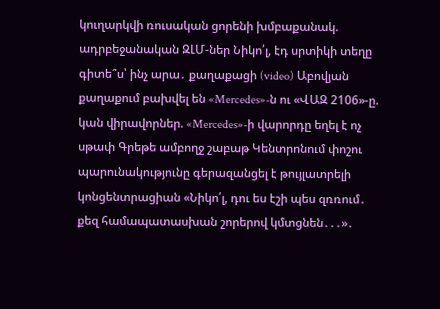կուղարկվի ռուսական ցորենի խմբաքանակ. ադրբեջանական ԶԼՄ-ներ Նիկո՛լ, էդ սրտիկի տեղը գիտե՞ս՝ ինչ արա․ քաղաքացի (video) Աբովյան քաղաքում բախվել են «Mercedes»-ն ու «ՎԱԶ 2106»-ը. կան վիրավորներ. «Mercedes»-ի վարորդը եղել է ոչ սթափ Գրեթե ամբողջ շաբաթ Կենտրոնում փոշու պարունակությունը գերազանցել է թույլատրելի կոնցենտրացիան «Նիկո՛լ, դու ես էշի պես զռռում․ քեզ համապատասխան շորերով կմտցնեն․․․»․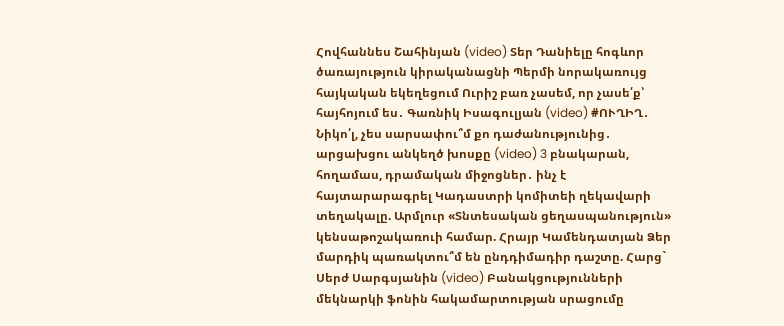Հովհաննես Շահինյան (video) Տեր Դանիելը հոգևոր ծառայություն կիրականացնի Պերմի նորակառույց հայկական եկեղեցում Ուրիշ բառ չասեմ, որ չասե՛ք՝ հայհոյում ես․ Գառնիկ Իսագուլյան (video) #ՈՒՂԻՂ․ Նիկո՛լ, չես սարսափու՞մ քո դաժանությունից․ արցախցու անկեղծ խոսքը (video) 3 բնակարան, հողամաս, դրամական միջոցներ․ ինչ է հայտարարագրել Կադաստրի կոմիտեի ղեկավարի տեղակալը. Արմլուր «Տնտեսական ցեղասպանություն» կենսաթոշակառուի համար. Հրայր Կամենդատյան Ձեր մարդիկ պառակտու՞մ են ընդդիմադիր դաշտը. Հարց` Սերժ Սարգսյանին (video) Բանակցությունների մեկնարկի ֆոնին հակամարտության սրացումը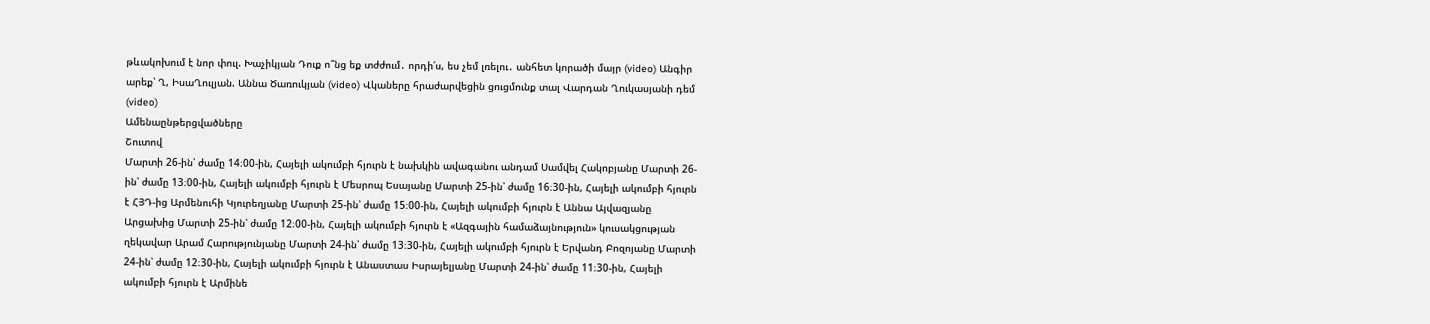թևակոխում է նոր փուլ. Խաչիկյան Դուք ո՞նց եք տժժում․ որդի՛ս, ես չեմ լռելու․ անհետ կորածի մայր (video) Անգիր արեք՝ Ղ, ԻսաՂուլյան. Աննա Ծառուկյան (video) Վկաները հրաժարվեցին ցուցմունք տալ Վարդան Ղուկասյանի դեմ (video)
Ամենաընթերցվածները
Շուտով
Մարտի 26-ին՝ ժամը 14։00-ին, Հայելի ակումբի հյուրն է նախկին ավագանու անդամ Սամվել Հակոբյանը Մարտի 26-ին՝ ժամը 13։00-ին, Հայելի ակումբի հյուրն է Մեսրոպ Եսայանը Մարտի 25-ին՝ ժամը 16։30-ին, Հայելի ակումբի հյուրն է ՀՅԴ-ից Արմենուհի Կյուրեղյանը Մարտի 25-ին՝ ժամը 15։00-ին, Հայելի ակումբի հյուրն է Աննա Այվազյանը Արցախից Մարտի 25-ին՝ ժամը 12։00-ին, Հայելի ակումբի հյուրն է «Ազգային համաձայնություն» կուսակցության ղեկավար Արամ Հարությունյանը Մարտի 24-ին՝ ժամը 13։30-ին, Հայելի ակումբի հյուրն է Երվանդ Բոզոյանը Մարտի 24-ին՝ ժամը 12։30-ին, Հայելի ակումբի հյուրն է Անաստաս Իսրայելյանը Մարտի 24-ին՝ ժամը 11։30-ին, Հայելի ակումբի հյուրն է Արմինե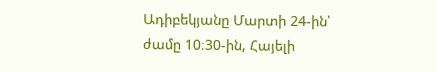Ադիբեկյանը Մարտի 24-ին՝ ժամը 10։30-ին, Հայելի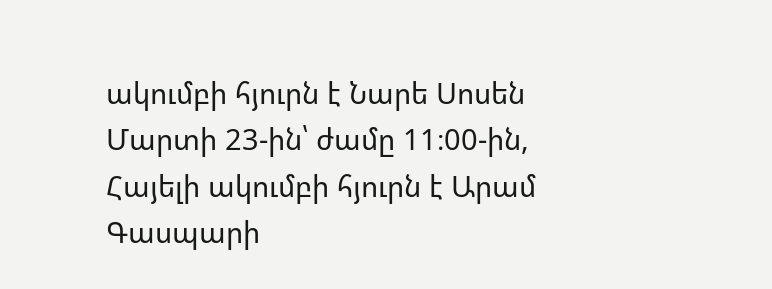ակումբի հյուրն է Նարե Սոսեն Մարտի 23-ին՝ ժամը 11։00-ին, Հայելի ակումբի հյուրն է Արամ Գասպարի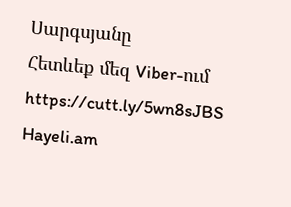Սարգսյանը
Հետևեք մեզ Viber-ում https://cutt.ly/5wn8sJBS
Hayeli.am